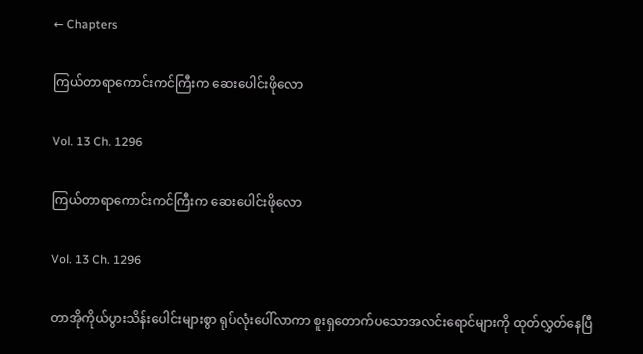← Chapters

ကြယ်တာရာကောင်းကင်ကြီးက ဆေးပေါင်းဖိုလော

Vol. 13 Ch. 1296

ကြယ်တာရာကောင်းကင်ကြီးက ဆေးပေါင်းဖိုလော

Vol. 13 Ch. 1296

တာအိုကိုယ်ပွားသိန်းပေါင်းများစွာ ရုပ်လုံးပေါ်လာကာ စူးရှတောက်ပသောအလင်းရောင်များကို ထုတ်လွှတ်နေပြီ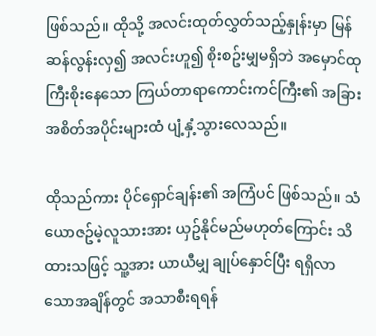ဖြစ်သည်။ ထိုသို့ အလင်းထုတ်လွှတ်သည့်နှုန်းမှာ မြန်ဆန်လွန်းလှ၍ အလင်းဟူ၍ စိုးစဥ်းမျှမရှိဘဲ အမှောင်ထုကြီးစိုးနေသော ကြယ်တာရာကောင်းကင်ကြီး၏ အခြားအစိတ်အပိုင်းများထံ ပျံ့နှံ့သွားလေသည်။

ထိုသည်ကား ပိုင်ရှောင်ချန်း၏ အကြံပင် ဖြစ်သည်။ သံယောဇဥ်မဲ့လူသားအား ယှဥ်နိုင်မည်မဟုတ်ကြောင်း သိထားသဖြင့် သူ့အား ယာယီမျှ ချုပ်နှောင်ပြီး ရရှိလာသောအချိန်တွင် အသာစီးရရန်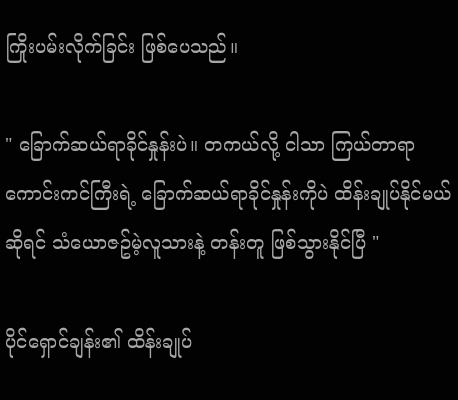ကြိုးပမ်းလိုက်ခြင်း ဖြစ်ပေသည်။

" ခြောက်ဆယ်ရာခိုင်နှုန်းပဲ။ တကယ်လို့ ငါသာ ကြယ်တာရာကောင်းကင်ကြီးရဲ့ ခြောက်ဆယ်ရာခိုင်နှုန်းကိုပဲ ထိန်းချုပ်နိုင်မယ်ဆိုရင် သံယောဇဥ်မဲ့လူသားနဲ့ တန်းတူ ဖြစ်သွားနိုင်ပြီ "

ပိုင်ရှောင်ချန်း၏ ထိန်းချုပ်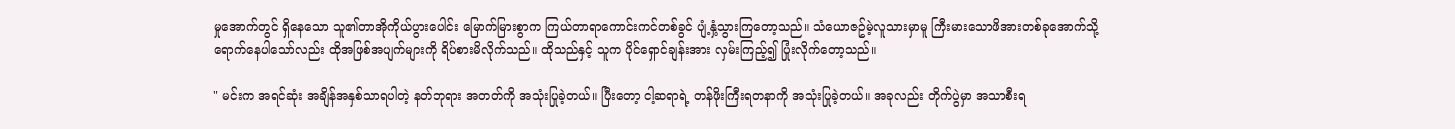မှုအောက်တွင် ရှိနေသော သူ၏တာအိုကိုယ်ပွားပေါင်း မြောက်မြားစွာက ကြယ်တာရာကောင်းကင်တစ်ခွင် ပျံ့နှံ့သွားကြတော့သည်။ သံယောဇဥ်မဲ့လူသားမှာမူ ကြီးမားသောဖိအားတစ်ခုအောက်သို့ ရောက်နေပါသော်လည်း ထိုအဖြစ်အပျက်များကို ရိပ်စားမိလိုက်သည်။ ထိုသည်နှင့် သူက ပိုင်ရှောင်ချန်းအား လှမ်းကြည့်၍ ပြုံးလိုက်တော့သည်။

" မင်းက အရင်ဆုံး အချိန်အနှစ်သာရပါတဲ့ နတ်ဘုရား အတတ်ကို အသုံးပြုခဲ့တယ်။ ပြီးတော့ ငါ့ဆရာရဲ့ တန်ဖိုးကြီးရတနာကို အသုံးပြုခဲ့တယ်။ အခုလည်း တိုက်ပွဲမှာ အသာစီးရ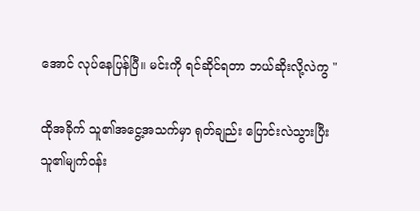အောင် လုပ်နေပြန်ပြီ။ မင်းကို ရင်ဆိုင်ရတာ ဘယ်ဆိုးလို့လဲကွ "

ထိုအခိုက် သူ၏အငွေ့အသက်မှာ ရုတ်ချည်း ပြောင်းလဲသွားပြီး သူ၏မျက်ဝန်း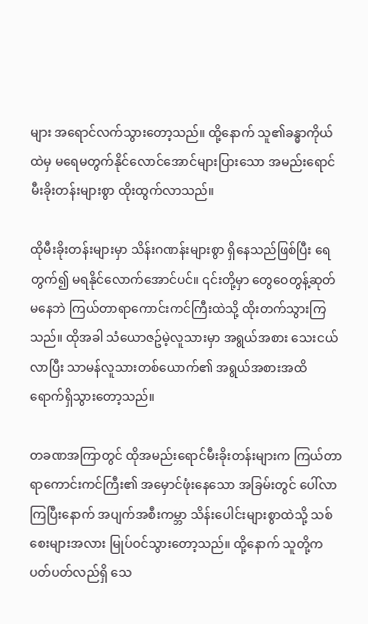များ အရောင်လက်သွားတော့သည်။ ထို့နောက် သူ၏ခန္ဓာကိုယ်ထဲမှ မရေမတွက်နိုင်လောင်အောင်များပြားသော အမည်းရောင်မီးခိုးတန်းများစွာ ထိုးထွက်လာသည်။

ထိုမီးခိုးတန်းများမှာ သိန်းဂဏန်းများစွာ ရှိနေသည်ဖြစ်ပြီး ရေတွက်၍ မရနိုင်လောက်အောင်ပင်။ ၎င်းတို့မှာ တွေဝေတွန့်ဆုတ်မနေဘဲ ကြယ်တာရာကောင်းကင်ကြီးထဲသို့ ထိုးတက်သွားကြသည်။ ထိုအခါ သံယောဇဥ်မဲ့လူသားမှာ အရွယ်အစား သေးငယ်လာပြီး သာမန်လူသားတစ်ယောက်၏ အရွယ်အစားအထိ ရောက်ရှိသွားတော့သည်။

တခဏအကြာတွင် ထိုအမည်းရောင်မီးခိုးတန်းများက ကြယ်တာရာကောင်းကင်ကြီး၏ အမှောင်ဖုံးနေသော အခြမ်းတွင် ပေါ်လာကြပြီးနောက် အပျက်အစီးကမ္ဘာ သိန်းပေါင်းများစွာထဲသို့ သစ်စေးများအလား မြုပ်ဝင်သွားတော့သည်။ ထို့နောက် သူတို့က ပတ်ပတ်လည်ရှိ သေ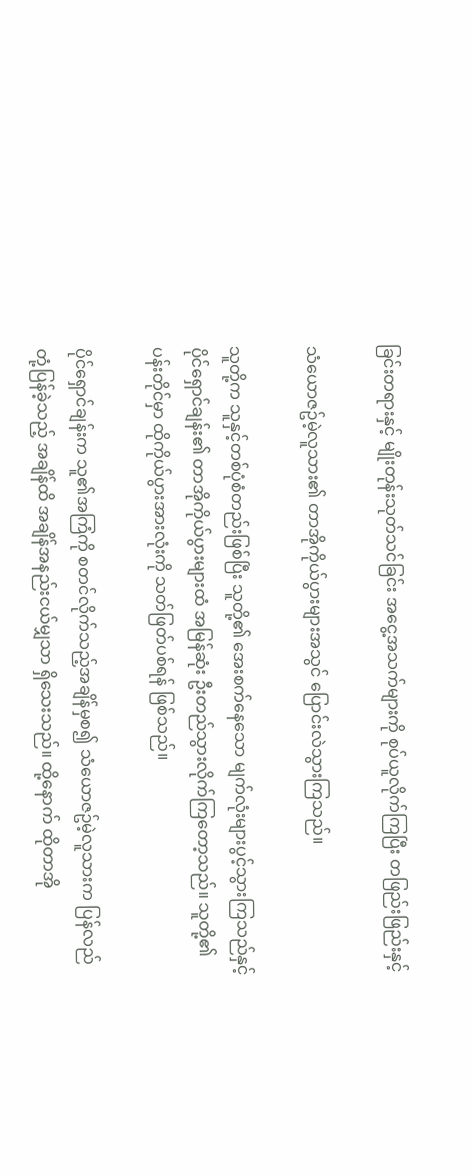ခြင်းတရားနှင့် မျိုးတုန်းသုတ်သင်ခြင်း အငွေ့အသက်များကို စုပ်ယူလိုက်ကြပြီး တဖြည်းဖြည်းနှင့်

သံယောဇဥ်မဲ့လူသား၏ တာအိုကိုယ်ပွားများအသွင် ပြောင်းလဲသွားကြသည်။

သူတို့က သူနှင့်တစ်ပုံစံတည်းဖြစ်ပြီး သူတို့၏ အေးစက်နေသော မျက်လုံးများပွင့်သွားကြသည်နှင့် ပိုင်ရှောင်ချန်း၏ တာအိုကိုယ်ပွားများထံ အမြန်ဆုံး ဦးတည်သွားလိုက်ကြတော့သည်။ သူတို့၏ ပန်းတိုင်မှာ ထိုကိုယ်ပွားအားလုံးကို သတ်ဖြတ်ပစ်ရန် ဖြစ်သည်။

ပိုင်ရှောင်ချန်းက သူ၏အကြံကို စတင်လိုက်သည့်အချိန်မှစ၍ သံယောဇဥ်မဲ့လူသားက ပြန်လည်တုံ့ပြန်ခဲ့သည့် အချိန်ထိ အချိန်အနည်းငယ်မျှသာ ရှိသေးသည်။ ထို့နောက် ထိုတာအို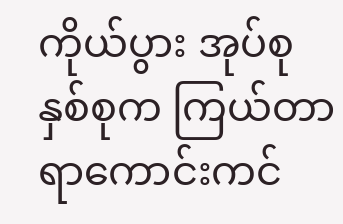ကိုယ်ပွား အုပ်စုနှစ်စုက ကြယ်တာရာကောင်းကင်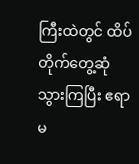ကြီးထဲတွင် ထိပ်တိုက်တွေ့ဆုံသွားကြပြီး ဧရာမ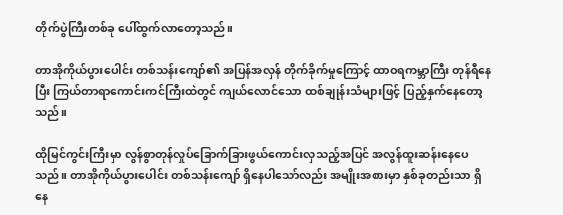တိုက်ပွဲကြီးတစ်ခု ပေါ်ထွက်လာတော့သည်။

တာအိုကိုယ်ပွားပေါင်း တစ်သန်းကျော်၏ အပြန်အလှန် တိုက်ခိုက်မှုကြောင့် ထာဝရကမ္ဘာကြီး တုန်ရီနေပြီး ကြယ်တာရာကောင်းကင်ကြီးထဲတွင် ကျယ်လောင်သော ထစ်ချုန်းသံများဖြင့် ပြည့်နှက်နေတော့သည်။

ထိုမြင်ကွင်းကြီးမှာ လွန်စွာတုန်လှုပ်ခြောက်ခြားဖွယ်ကောင်းလှသည့်အပြင် အလွန်ထူးဆန်းနေပေသည်။ တာအိုကိုယ်ပွားပေါင်း တစ်သန်းကျော် ရှိနေပါသော်လည်း အမျိုးအစားမှာ နှစ်ခုတည်းသာ ရှိနေ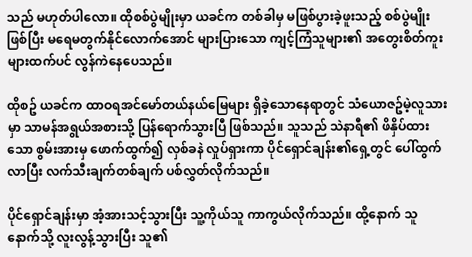သည် မဟုတ်ပါလော။ ထိုစစ်ပွဲမျိုးမှာ ယခင်က တစ်ခါမှ မဖြစ်ပွားခဲ့ဖူးသည့် စစ်ပွဲမျိုးဖြစ်ပြီး မရေမတွက်နိုင်လောက်အောင် များပြားသော ကျင့်ကြံသူများ၏ အတွေးစိတ်ကူးများထက်ပင် လွန်ကဲနေပေသည်။

ထိုစဥ် ယခင်က ထာဝရအင်မော်တယ်နယ်မြေများ ရှိခဲ့သောနေရာတွင် သံယောဇဥ်မဲ့လူသားမှာ သာမန်အရွယ်အစားသို့ ပြန်ရောက်သွားပြီ ဖြစ်သည်။ သူသည် သဲနာရီ၏ ဖိနှိပ်ထားသော စွမ်းအားမှ ဖောက်ထွက်၍ လှစ်ခနဲ လှုပ်ရှားကာ ပိုင်ရှောင်ချန်း၏ရှေ့တွင် ပေါ်ထွက်လာပြီး လက်သီးချက်တစ်ချက် ပစ်လွှတ်လိုက်သည်။

ပိုင်ရှောင်ချန်းမှာ အံ့အားသင့်သွားပြီး သူ့ကိုယ်သူ ကာကွယ်လိုက်သည်။ ထို့နောက် သူ နောက်သို့ လူးလွန့်သွားပြီး သူ၏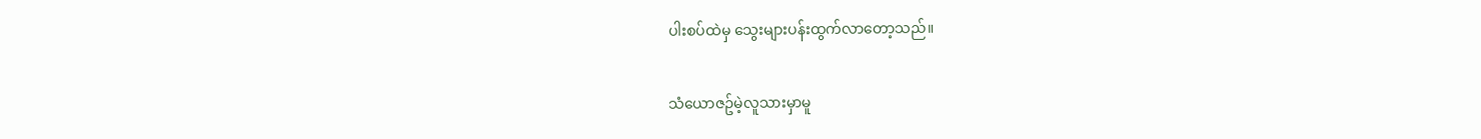ပါးစပ်ထဲမှ သွေးများပန်းထွက်လာတော့သည်။

သံယောဇဥ်မဲ့လူသားမှာမူ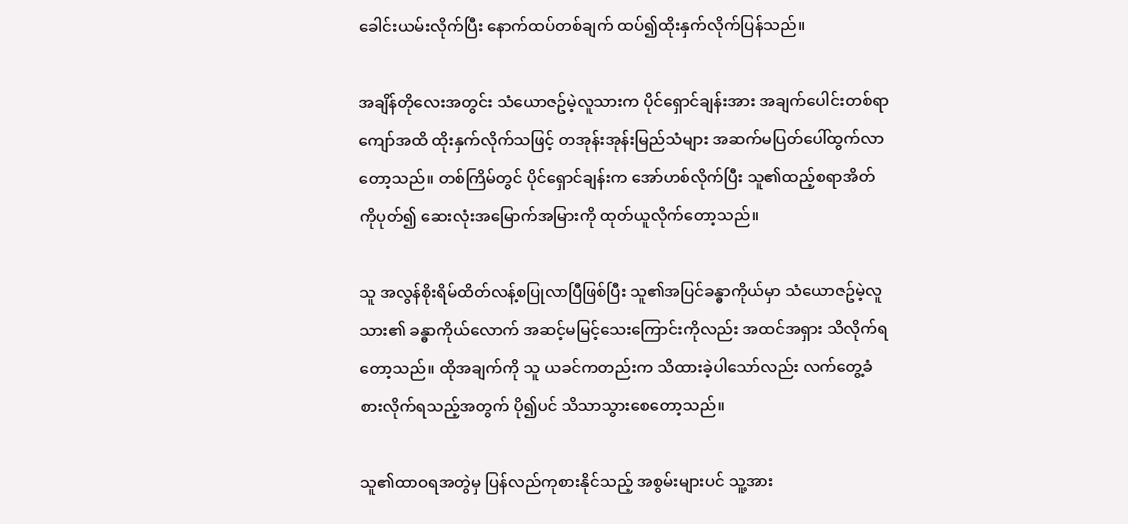ခေါင်းယမ်းလိုက်ပြီး နောက်ထပ်တစ်ချက် ထပ်၍ထိုးနှက်လိုက်ပြန်သည်။

အချိန်တိုလေးအတွင်း သံယောဇဥ်မဲ့လူသားက ပိုင်ရှောင်ချန်းအား အချက်ပေါင်းတစ်ရာကျော်အထိ ထိုးနှက်လိုက်သဖြင့် တအုန်းအုန်းမြည်သံများ အဆက်မပြတ်ပေါ်ထွက်လာတော့သည်။ တစ်ကြိမ်တွင် ပိုင်ရှောင်ချန်းက အော်ဟစ်လိုက်ပြီး သူ၏ထည့်စရာအိတ်ကိုပုတ်၍ ဆေးလုံးအမြောက်အမြားကို ထုတ်ယူလိုက်တော့သည်။

သူ အလွန်စိုးရိမ်ထိတ်လန့်စပြုလာပြီဖြစ်ပြီး သူ၏အပြင်ခန္ဓာကိုယ်မှာ သံယောဇဥ်မဲ့လူသား၏ ခန္ဓာကိုယ်လောက် အဆင့်မမြင့်သေးကြောင်းကိုလည်း အထင်အရှား သိလိုက်ရတော့သည်။ ထိုအချက်ကို သူ ယခင်ကတည်းက သိထားခဲ့ပါသော်လည်း လက်တွေ့ခံစားလိုက်ရသည့်အတွက် ပို၍ပင် သိသာသွားစေတော့သည်။

သူ၏ထာဝရအတွဲမှ ပြန်လည်ကုစားနိုင်သည့် အစွမ်းများပင် သူ့အား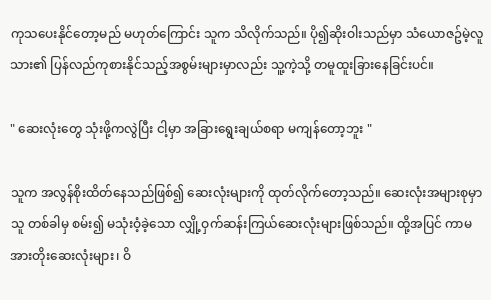ကုသပေးနိုင်တော့မည် မဟုတ်ကြောင်း သူက သိလိုက်သည်။ ပို၍ဆိုးဝါးသည်မှာ သံယောဇဥ်မဲ့လူသား၏ ပြန်လည်ကုစားနိုင်သည့်အစွမ်းများမှာလည်း သူ့ကဲ့သို့ တမူထူးခြားနေခြင်းပင်။

" ဆေးလုံးတွေ သုံးဖို့ကလွဲပြီး ငါ့မှာ အခြားရွေးချယ်စရာ မကျန်တော့ဘူး "

သူက အလွန်စိုးထိတ်နေသည်ဖြစ်၍ ဆေးလုံးများကို ထုတ်လိုက်တော့သည်။ ဆေးလုံးအများစုမှာ သူ တစ်ခါမှ စမ်း၍ မသုံးဝံ့ခဲ့သော လျှို့ဝှက်ဆန်းကြယ်ဆေးလုံးများဖြစ်သည်။ ထို့အပြင် ကာမအားတိုးဆေးလုံးများ၊ ဝိ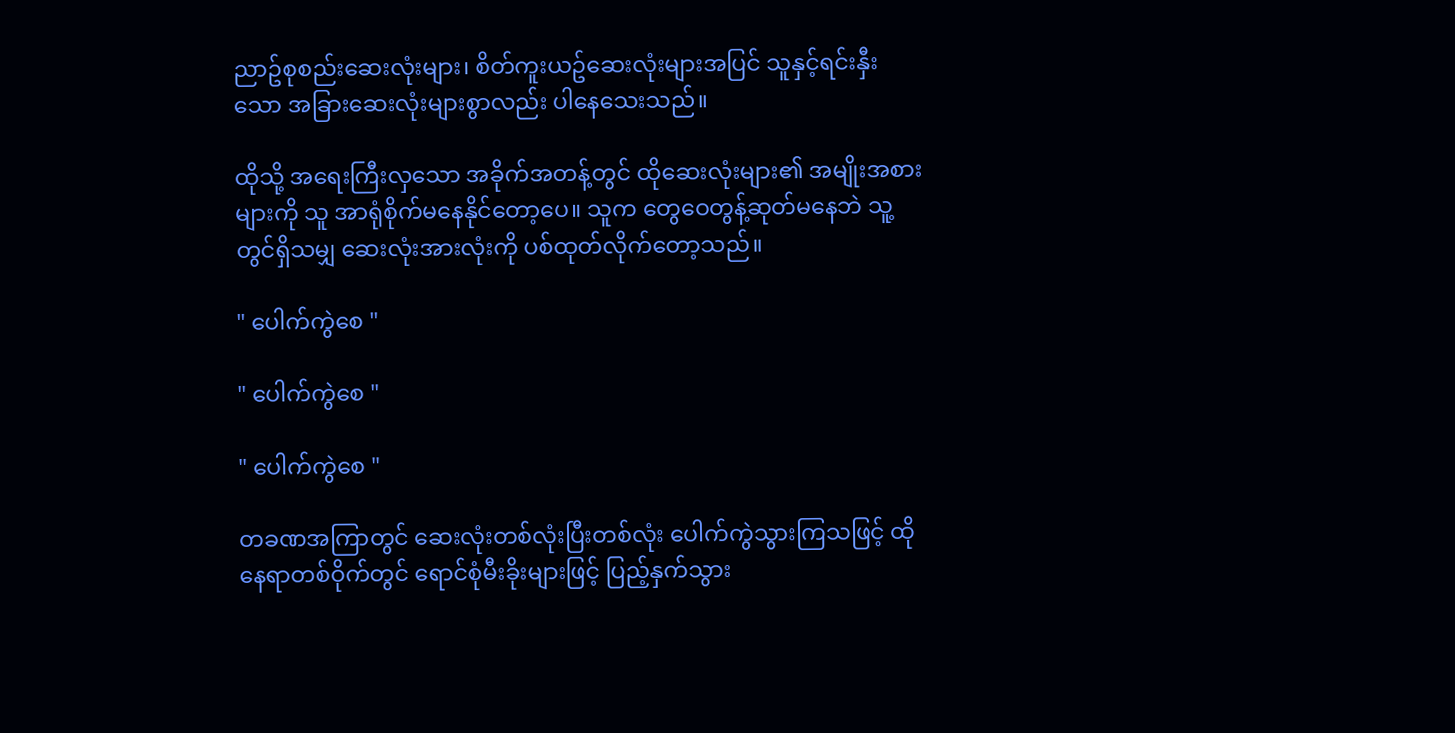ညာဥ်စုစည်းဆေးလုံးများ၊ စိတ်ကူးယဥ်ဆေးလုံးများအပြင် သူနှင့်ရင်းနှီးသော အခြားဆေးလုံးများစွာလည်း ပါနေသေးသည်။

ထိုသို့ အရေးကြီးလှသော အခိုက်အတန့်တွင် ထိုဆေးလုံးများ၏ အမျိုးအစားများကို သူ အာရုံစိုက်မနေနိုင်တော့ပေ။ သူက တွေဝေတွန့်ဆုတ်မနေဘဲ သူ့တွင်ရှိသမျှ ဆေးလုံးအားလုံးကို ပစ်ထုတ်လိုက်တော့သည်။

" ပေါက်ကွဲစေ "

" ပေါက်ကွဲစေ "

" ပေါက်ကွဲစေ "

တခဏအကြာတွင် ဆေးလုံးတစ်လုံးပြီးတစ်လုံး ပေါက်ကွဲသွားကြသဖြင့် ထိုနေရာတစ်ဝိုက်တွင် ရောင်စုံမီးခိုးများဖြင့် ပြည့်နှက်သွား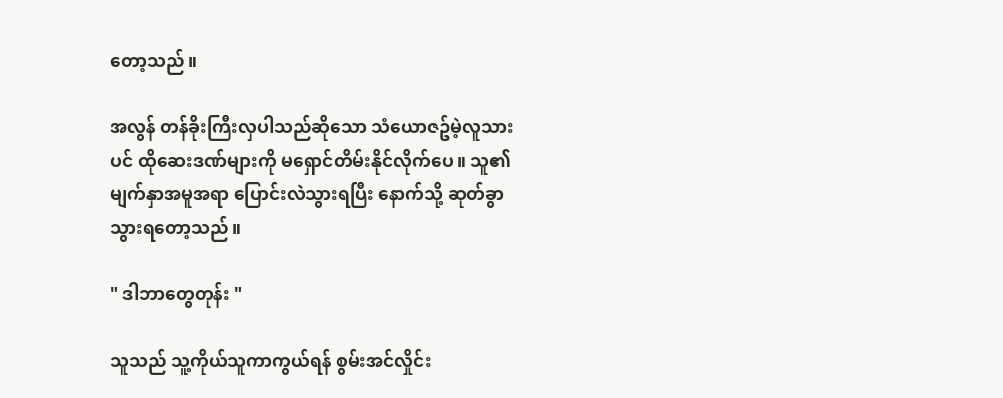တော့သည်။

အလွန် တန်ခိုးကြီးလှပါသည်ဆိုသော သံယောဇဥ်မဲ့လူသားပင် ထိုဆေးဒဏ်များကို မရှောင်တိမ်းနိုင်လိုက်ပေ။ သူ၏မျက်နှာအမူအရာ ပြောင်းလဲသွားရပြီး နောက်သို့ ဆုတ်ခွာသွားရတော့သည်။

" ဒါဘာတွေတုန်း "

သူသည် သူ့ကိုယ်သူကာကွယ်ရန် စွမ်းအင်လှိုင်း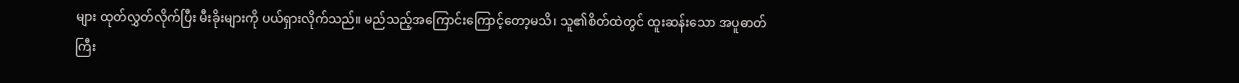များ ထုတ်လွှတ်လိုက်ပြီး မီးခိုးများကို ပယ်ရှားလိုက်သည်။ မည်သည့်အကြောင်းကြောင့်တော့မသိ၊ သူ၏စိတ်ထဲတွင် ထူးဆန်းသော အပူဓာတ်ကြီး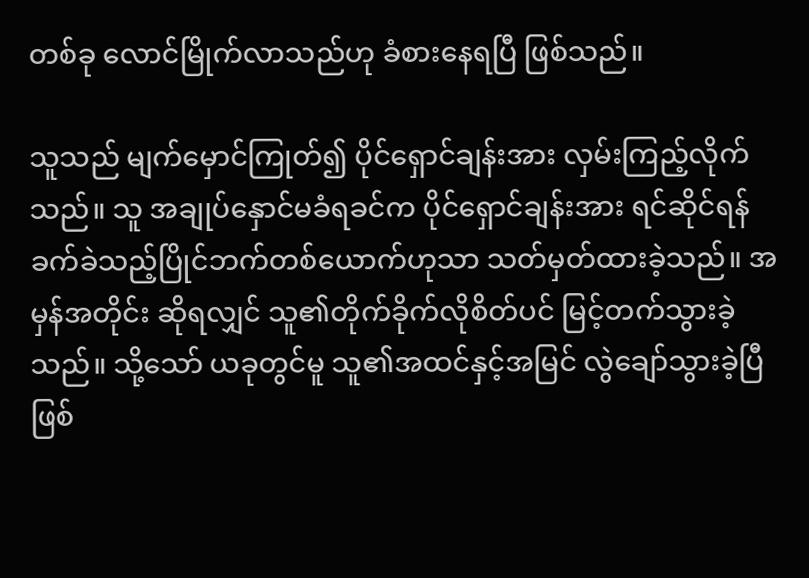တစ်ခု လောင်မြိုက်လာသည်ဟု ခံစားနေရပြီ ဖြစ်သည်။

သူသည် မျက်မှောင်ကြုတ်၍ ပိုင်ရှောင်ချန်းအား လှမ်းကြည့်လိုက်သည်။ သူ အချုပ်နှောင်မခံရခင်က ပိုင်ရှောင်ချန်းအား ရင်ဆိုင်ရန် ခက်ခဲသည့်ပြိုင်ဘက်တစ်ယောက်ဟုသာ သတ်မှတ်ထားခဲ့သည်။ အမှန်အတိုင်း ဆိုရလျှင် သူ၏တိုက်ခိုက်လိုစိတ်ပင် မြင့်တက်သွားခဲ့သည်။ သို့သော် ယခုတွင်မူ သူ၏အထင်နှင့်အမြင် လွဲချော်သွားခဲ့ပြီ ဖြစ်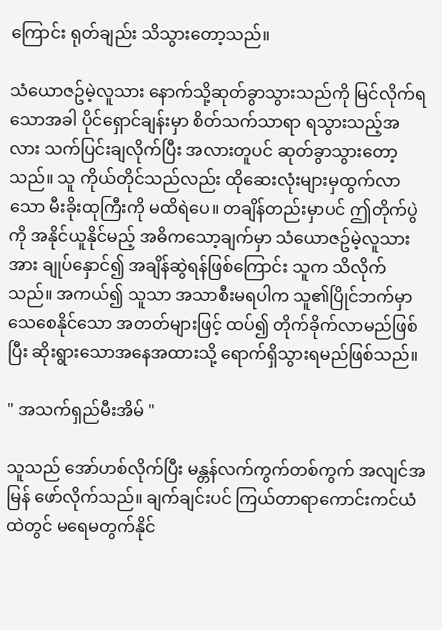ကြောင်း ရုတ်ချည်း သိသွားတော့သည်။

သံယောဇဥ်မဲ့လူသား နောက်သို့ဆုတ်ခွာသွားသည်ကို မြင်လိုက်ရသောအခါ ပိုင်ရှောင်ချန်းမှာ စိတ်သက်သာရာ ရသွားသည့်အလား သက်ပြင်းချလိုက်ပြီး အလားတူပင် ဆုတ်ခွာသွားတော့သည်။ သူ ကိုယ်တိုင်သည်လည်း ထိုဆေးလုံးများမှထွက်လာသော မီးခိုးထုကြီးကို မထိရဲပေ။ တချိန်တည်းမှာပင် ဤတိုက်ပွဲကို အနိုင်ယူနိုင်မည့် အဓိကသော့ချက်မှာ သံယောဇဥ်မဲ့လူသားအား ချုပ်နှောင်၍ အချိန်ဆွဲရန်ဖြစ်ကြောင်း သူက သိလိုက်သည်။ အကယ်၍ သူသာ အသာစီးမရပါက သူ၏ပြိုင်ဘက်မှာ သေစေနိုင်သော အတတ်များဖြင့် ထပ်၍ တိုက်ခိုက်လာမည်ဖြစ်ပြီး ဆိုးရွားသောအနေအထားသို့ ရောက်ရှိသွားရမည်ဖြစ်သည်။

" အသက်ရှည်မီးအိမ် "

သူသည် အော်ဟစ်လိုက်ပြီး မန္တန်လက်ကွက်တစ်ကွက် အလျင်အမြန် ဖော်လိုက်သည်။ ချက်ချင်းပင် ကြယ်တာရာကောင်းကင်ယံထဲတွင် မရေမတွက်နိုင်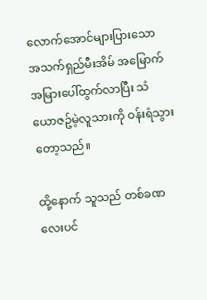လောက်အောင်များပြားသော အသက်ရှည်မီးအိမ် အမြောက်အမြားပေါ်ထွက်လာပြီး သံယောဇဥ်မဲ့လူသားကို ဝန်းရံသွားတော့သည်။

ထို့နောက် သူသည် တစ်ခဏလေးပင်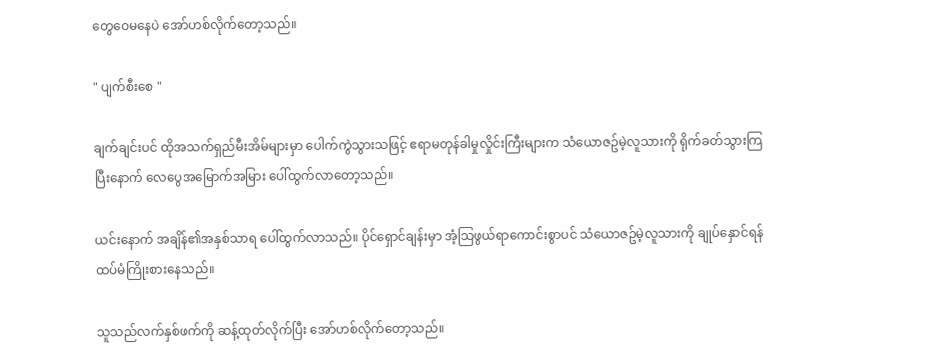တွေဝေမနေပဲ အော်ဟစ်လိုက်တော့သည်။

" ပျက်စီးစေ "

ချက်ချင်းပင် ထိုအသက်ရှည်မီးအိမ်များမှာ ပေါက်ကွဲသွားသဖြင့် ဧရာမတုန်ခါမှုလှိုင်းကြီးများက သံယောဇဥ်မဲ့လူသားကို ရိုက်ခတ်သွားကြပြီးနောက် လေပွေအမြောက်အမြား ပေါ်ထွက်လာတော့သည်။

ယင်းနောက် အချိန်၏အနှစ်သာရ ပေါ်ထွက်လာသည်။ ပိုင်ရှောင်ချန်းမှာ အံ့သြဖွယ်ရာကောင်းစွာပင် သံယောဇဥ်မဲ့လူသားကို ချုပ်နှောင်ရန် ထပ်မံကြိုးစားနေသည်။

သူသည်လက်နှစ်ဖက်ကို ဆန့်ထုတ်လိုက်ပြီး အော်ဟစ်လိုက်တော့သည်။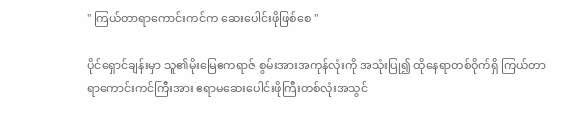" ကြယ်တာရာကောင်းကင်က ဆေးပေါင်းဖိုဖြစ်စေ "

ပိုင်ရှောင်ချန်းမှာ သူ၏မိုးမြေဧကရာဇ် စွမ်းအားအကုန်လုံးကို အသုံးပြု၍ ထိုနေရာတစ်ဝိုက်ရှိ ကြယ်တာရာကောင်းကင်ကြီးအား ဧရာမဆေးပေါင်းဖိုကြီးတစ်လုံးအသွင်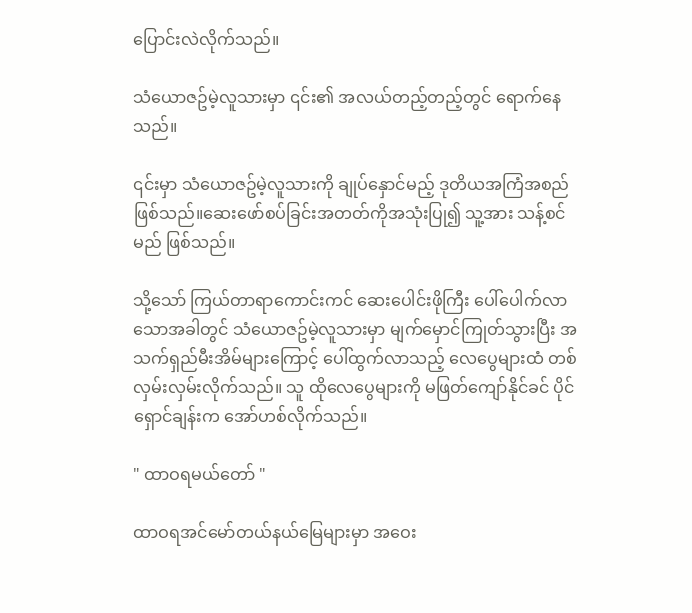ပြောင်းလဲလိုက်သည်။

သံယောဇဥ်မဲ့လူသားမှာ ၎င်း၏ အလယ်တည့်တည့်တွင် ရောက်နေသည်။

၎င်းမှာ သံယောဇဥ်မဲ့လူသားကို ချုပ်နှောင်မည့် ဒုတိယအကြံအစည်ဖြစ်သည်။ဆေးဖော်စပ်ခြင်းအတတ်ကိုအသုံးပြု၍ သူ့အား သန့်စင်မည် ဖြစ်သည်။

သို့သော် ကြယ်တာရာကောင်းကင် ဆေးပေါင်းဖိုကြီး ပေါ်ပေါက်လာသောအခါတွင် သံယောဇဥ်မဲ့လူသားမှာ မျက်မှောင်ကြုတ်သွားပြီး အသက်ရှည်မီးအိမ်များကြောင့် ပေါ်ထွက်လာသည့် လေပွေများထံ တစ်လှမ်းလှမ်းလိုက်သည်။ သူ ထိုလေပွေများကို မဖြတ်ကျော်နိုင်ခင် ပိုင်ရှောင်ချန်းက အော်ဟစ်လိုက်သည်။

" ထာဝရမယ်တော် "

ထာဝရအင်မော်တယ်နယ်မြေများမှာ အဝေး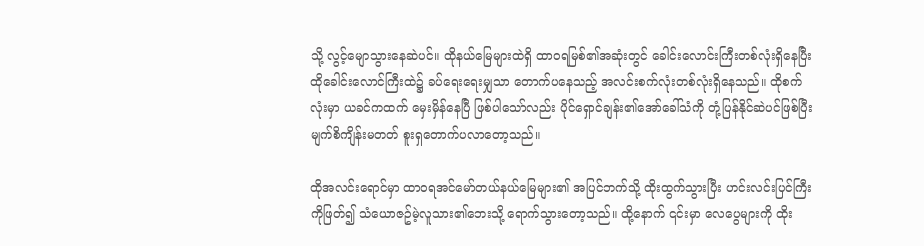သို့ လွင့်မျောသွားနေဆဲပင်။ ထိုနယ်မြေများထဲရှိ ထာဝရမြစ်၏အဆုံးတွင် ခေါင်းလောင်းကြီးတစ်လုံးရှိနေပြီး ထိုခေါင်းလောင်ကြီးထဲ၌ ခပ်ရေးရေးမျှသာ တောက်ပနေသည့် အလင်းစက်လုံးတစ်လုံးရှိနေသည်။ ထိုစက်လုံးမှာ ယခင်ကထက် မှေးမှိန်နေပြီ ဖြစ်ပါသော်လည်း ပိုင်ရှောင်ချန်း၏အော်ခေါ်သံကို တုံ့ပြန်နိုင်ဆဲပင်ဖြစ်ပြီး မျက်စိကျိန်းမတတ် စူးရှတောက်ပလာတော့သည်။

ထိုအလင်းရောင်မှာ ထာဝရအင်မော်တယ်နယ်မြေများ၏ အပြင်ဘက်သို့ ထိုးထွက်သွားပြီး ဟင်းလင်းပြင်ကြီးကိုဖြတ်၍ သံယောဇဥ်မဲ့လူသား၏ဘေးသို့ ရောက်သွားတော့သည်။ ထို့နောက် ၎င်းမှာ လေပွေများကို ထိုး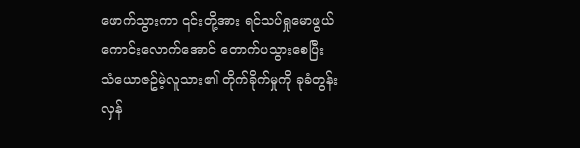ဖောက်သွားကာ ၎င်းတို့အား ရင်သပ်ရှုမောဖွယ်ကောင်းလောက်အောင် တောက်ပသွားစေပြီး သံယောဇဥ်မဲ့လူသား၏ တိုက်ခိုက်မှုကို ခုခံတွန်းလှန်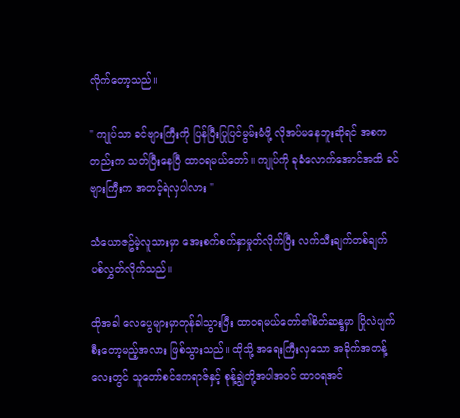လိုက်တော့သည်။

" ကျုပ်သာ ခင်ဗျားကြီးကို ပြန်ပြီးပြုပြင်မွမ်းမံဖို့ လိုအပ်မနေဘူးဆိုရင် အစကတည်းက သတ်ပြီးနေပြီ ထာဝရမယ်တော်။ ကျုပ်ကို ခုခံလောက်အောင်အထိ ခင်ဗျားကြီးက အတင့်ရဲလှပါလား "

သံယောဇဥ်မဲ့လူသားမှာ အေးစက်စက်နှာမှုတ်လိုက်ပြီး လက်သီးချက်တစ်ချက် ပစ်လွှတ်လိုက်သည်။

ထိုအခါ လေပွေများမှာတုန်ခါသွားပြီး ထာဝရမယ်တော်၏စိတ်ဆန္ဒမှာ ပြိုလဲပျက်စီးတော့မည့်အလား ဖြစ်သွားသည်။ ထိုသို့ အရေးကြီးလှသော အခိုက်အတန့်လေးတွင် သူတော်စင်ဧကရာဇ်နှင့် စုန့်ချွဲတို့အပါအဝင် ထာဝရအင်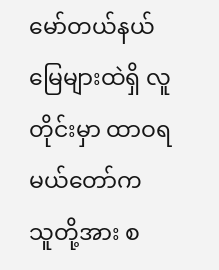မော်တယ်နယ်မြေများထဲရှိ လူတိုင်းမှာ ထာဝရမယ်တော်က သူတို့အား စ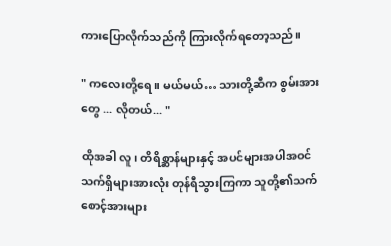ကားပြောလိုက်သည်ကို ကြားလိုက်ရတော့သည်။

" ကလေးတို့ရေ။ မယ်မယ်… သားတို့ဆီက စွမ်းအားတွေ ... လိုတယ်... "

ထိုအခါ လူ၊ တိရိစ္ဆာန်များနှင့် အပင်များအပါအဝင် သက်ရှိများအားလုံး တုန်ရီသွားကြကာ သူတို့၏သက်စောင့်အားများ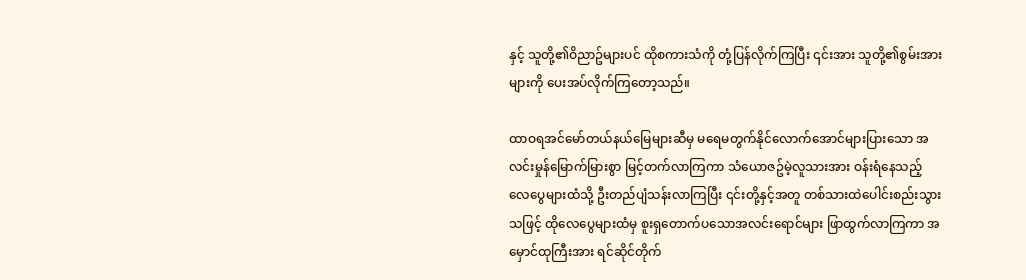နှင့် သူတို့၏ဝိညာဥ်များပင် ထိုစကားသံကို တုံ့ပြန်လိုက်ကြပြီး ၎င်းအား သူတို့၏စွမ်းအားများကို ပေးအပ်လိုက်ကြတော့သည်။

ထာဝရအင်မော်တယ်နယ်မြေများဆီမှ မရေမတွက်နိုင်လောက်အောင်များပြားသော အလင်းမှုန်မြောက်မြားစွာ မြင့်တက်လာကြကာ သံယောဇဥ်မဲ့လူသားအား ဝန်းရံနေသည့် လေပွေများထံသို့ ဦးတည်ပျံသန်းလာကြပြီး ၎င်းတို့နှင့်အတူ တစ်သားထဲပေါင်းစည်းသွားသဖြင့် ထိုလေပွေများထံမှ စူးရှတောက်ပသောအလင်းရောင်များ ဖြာထွက်လာကြကာ အမှောင်ထုကြီးအား ရင်ဆိုင်တိုက်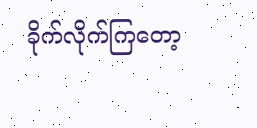ခိုက်လိုက်ကြတော့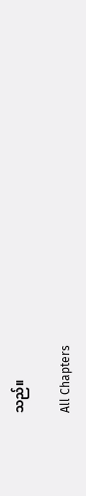သည်။

All Chapters